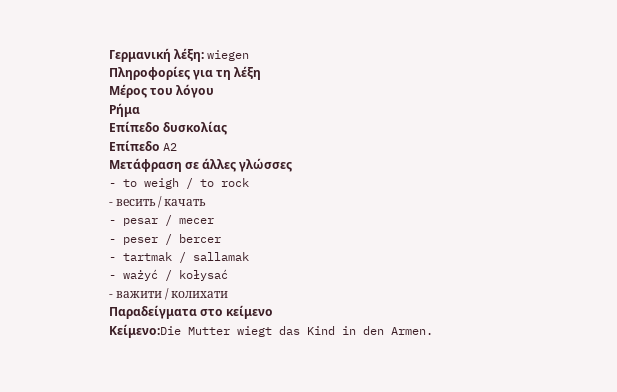Γερμανική λέξη: wiegen
Πληροφορίες για τη λέξη
Μέρος του λόγου
Ρήμα
Επίπεδο δυσκολίας
Επίπεδο A2
Μετάφραση σε άλλες γλώσσες
- to weigh / to rock
- весить / качать
- pesar / mecer
- peser / bercer
- tartmak / sallamak
- ważyć / kołysać
- важити / колихати
Παραδείγματα στο κείμενο
Κείμενο:Die Mutter wiegt das Kind in den Armen.